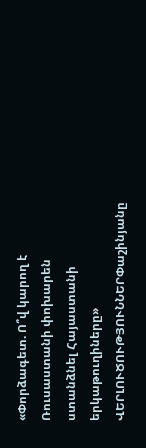«Փորձագետ. Ո՞վ կարող է Ռուսաստանի փոխարեն ստանձնել Հայաստանի երկաթուղիները»
ՎԵՐԼՈՒԾՈՒԹՅՈՒՆՆԵՐՓաշինյանը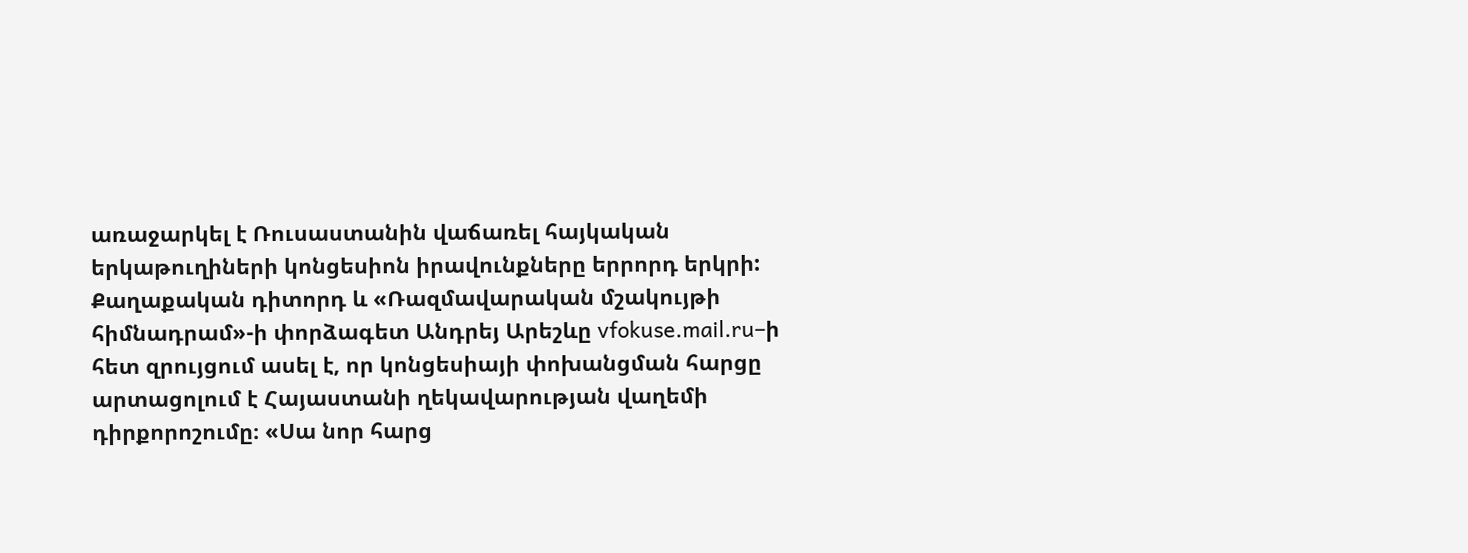առաջարկել է Ռուսաստանին վաճառել հայկական երկաթուղիների կոնցեսիոն իրավունքները երրորդ երկրի: Քաղաքական դիտորդ և «Ռազմավարական մշակույթի հիմնադրամ»-ի փորձագետ Անդրեյ Արեշևը vfokuse.mail.ru–ի հետ զրույցում ասել է, որ կոնցեսիայի փոխանցման հարցը արտացոլում է Հայաստանի ղեկավարության վաղեմի դիրքորոշումը։ «Սա նոր հարց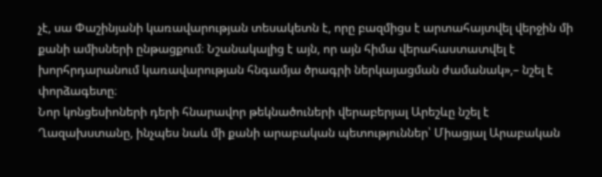չէ, սա Փաշինյանի կառավարության տեսակետն է, որը բազմիցս է արտահայտվել վերջին մի քանի ամիսների ընթացքում։ Նշանակալից է այն, որ այն հիմա վերահաստատվել է խորհրդարանում կառավարության հնգամյա ծրագրի ներկայացման ժամանակ»,– նշել է փորձագետը։
Նոր կոնցեսիոների դերի հնարավոր թեկնածուների վերաբերյալ Արեշևը նշել է Ղազախստանը, ինչպես նաև մի քանի արաբական պետություններ՝ Միացյալ Արաբական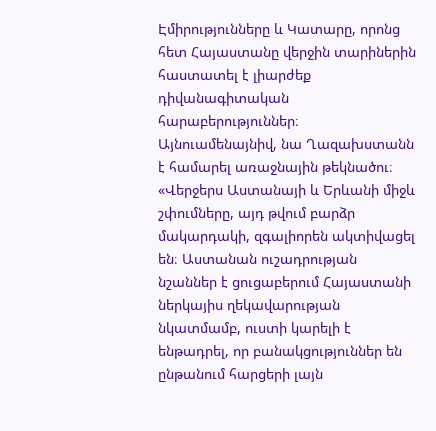Էմիրությունները և Կատարը, որոնց հետ Հայաստանը վերջին տարիներին հաստատել է լիարժեք դիվանագիտական հարաբերություններ։ Այնուամենայնիվ, նա Ղազախստանն է համարել առաջնային թեկնածու։ «Վերջերս Աստանայի և Երևանի միջև շփումները, այդ թվում բարձր մակարդակի, զգալիորեն ակտիվացել են։ Աստանան ուշադրության նշաններ է ցուցաբերում Հայաստանի ներկայիս ղեկավարության նկատմամբ, ուստի կարելի է ենթադրել, որ բանակցություններ են ընթանում հարցերի լայն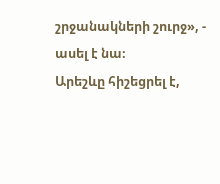շրջանակների շուրջ», - ասել է նա։
Արեշևը հիշեցրել է,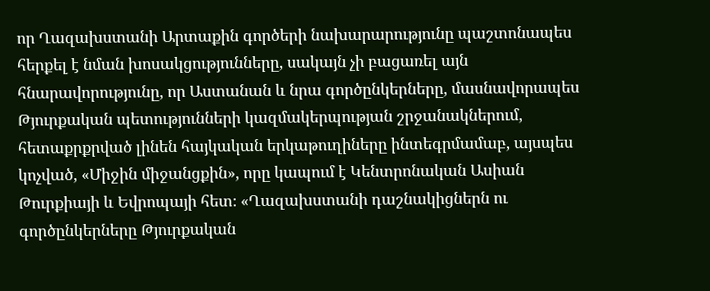որ Ղազախստանի Արտաքին գործերի նախարարությունը պաշտոնապես հերքել է նման խոսակցությունները, սակայն չի բացառել այն հնարավորությունը, որ Աստանան և նրա գործընկերները, մասնավորապես Թյուրքական պետությունների կազմակերպության շրջանակներում, հետաքրքրված լինեն հայկական երկաթուղիները ինտեգրմամաբ, այսպես կոչված, «Միջին միջանցքին», որը կապում է Կենտրոնական Ասիան Թուրքիայի և Եվրոպայի հետ։ «Ղազախստանի դաշնակիցներն ու գործընկերները Թյուրքական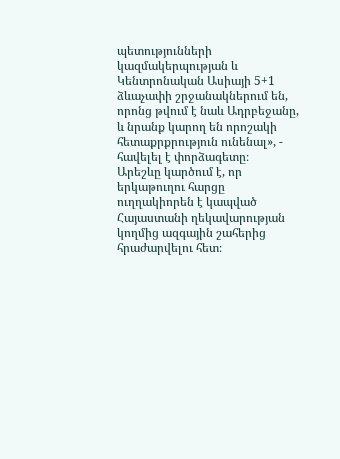պետությունների կազմակերպության և Կենտրոնական Ասիայի 5+1 ձևաչափի շրջանակներում են, որոնց թվում է նաև Ադրբեջանը, և նրանք կարող են որոշակի հետաքրքրություն ունենալ», - հավելել է փորձագետը։
Արեշևը կարծում է, որ երկաթուղու հարցը ուղղակիորեն է կապված Հայաստանի ղեկավարության կողմից ազգային շահերից հրաժարվելու հետ։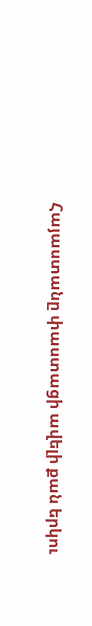Հայաստանը փաստացի ավելի քան երկու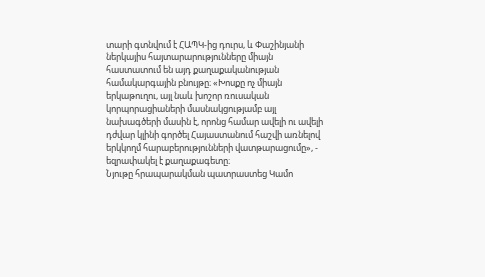տարի գտնվում է ՀԱՊԿ-ից դուրս, և Փաշինյանի ներկայիս հայտարարությունները միայն հաստատում են այդ քաղաքականության համակարգային բնույթը։ «Խոսքը ոչ միայն երկաթուղու, այլ նաև խոշոր ռուսական կորպորացիաների մասնակցությամբ այլ նախագծերի մասին է, որոնց համար ավելի ու ավելի դժվար կլինի գործել Հայաստանում հաշվի առնելով երկկողմ հարաբերությունների վատթարացումը», - եզրափակել է քաղաքագետը։
Նյութը հրապարակման պատրաստեց Կամո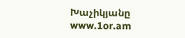Խաչիկյանը
www.1or.am